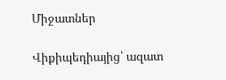Միջատներ

Վիքիպեդիայից՝ ազատ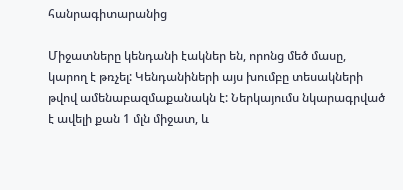հանրագիտարանից

Միջատները կենդանի էակներ են, որոնց մեծ մասը, կարող է թռչել: Կենդանիների այս խումբը տեսակների թվով ամենաբազմաքանակն է: Ներկայումս նկարագրված է ավելի քան 1 մլն միջատ, և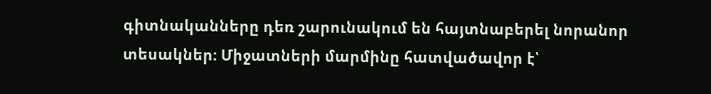գիտնականները դեռ շարունակում են հայտնաբերել նորանոր տեսակներ: Միջատների մարմինը հատվածավոր է՝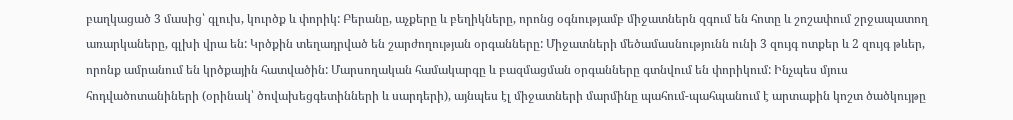բաղկացած 3 մասից՝ գլուխ, կուրծք և փորիկ: Բերանը, աչքերը և բեղիկները, որոնց օգնությամբ միջատներն զգում են հոտը և շոշափում շրջապատող առարկաները, գլխի վրա են: Կրծքին տեղադրված են շարժողության օրգանները: Միջատների մեծամասնությունն ունի 3 զույգ ոտքեր և 2 զույգ թևեր, որոնք ամրանում են կրծքային հատվածին: Մարսողական համակարգը և բազմացման օրգանները գտնվում են փորիկում: Ինչպես մյուս հոդվածոտանիների (օրինակ՝ ծովախեցգետինների և սարդերի), այնպես էլ միջատների մարմինը պահում-պահպանում է արտաքին կոշտ ծածկույթը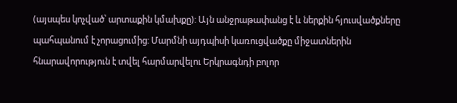(այսպես կոչված՝ արտաքին կմախքը): Այն անջրաթափանց է և ներքին հյուսվածքները պահպանում է չորացումից: Մարմնի այդպիսի կառուցվածքը միջատներին հնարավորություն է տվել հարմարվելու Երկրագնդի բոլոր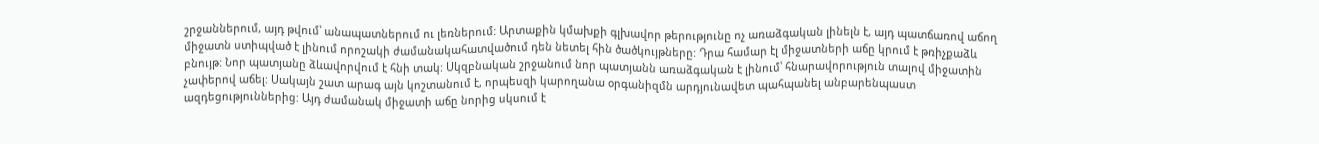շրջաններում, այդ թվում՝ անապատներում ու լեռներում: Արտաքին կմախքի գլխավոր թերությունը ոչ առաձգական լինելն է, այդ պատճառով աճող միջատն ստիպված է լինում որոշակի ժամանակահատվածում դեն նետել հին ծածկույթները: Դրա համար էլ միջատների աճը կրում է թռիչքաձև բնույթ: Նոր պատյանը ձևավորվում է հնի տակ: Սկզբնական շրջանում նոր պատյանն առաձգական է լինում՝ հնարավորություն տալով միջատին չափերով աճել: Սակայն շատ արագ այն կոշտանում է, որպեսզի կարողանա օրգանիզմն արդյունավետ պահպանել անբարենպաստ ազդեցություններից: Այդ ժամանակ միջատի աճը նորից սկսում է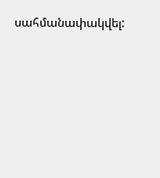սահմանափակվել: